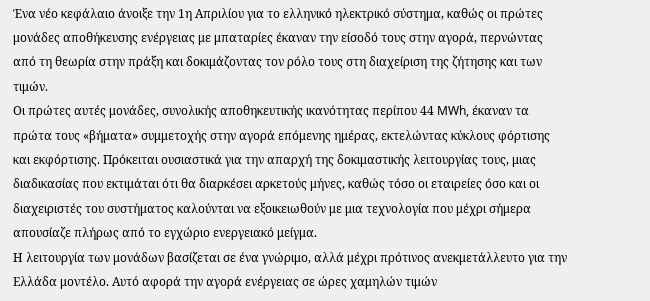Ένα νέο κεφάλαιο άνοιξε την 1η Απριλίου για το ελληνικό ηλεκτρικό σύστημα, καθώς οι πρώτες μονάδες αποθήκευσης ενέργειας με μπαταρίες έκαναν την είσοδό τους στην αγορά, περνώντας από τη θεωρία στην πράξη και δοκιμάζοντας τον ρόλο τους στη διαχείριση της ζήτησης και των τιμών.
Οι πρώτες αυτές μονάδες, συνολικής αποθηκευτικής ικανότητας περίπου 44 MWh, έκαναν τα πρώτα τους «βήματα» συμμετοχής στην αγορά επόμενης ημέρας, εκτελώντας κύκλους φόρτισης και εκφόρτισης. Πρόκειται ουσιαστικά για την απαρχή της δοκιμαστικής λειτουργίας τους, μιας διαδικασίας που εκτιμάται ότι θα διαρκέσει αρκετούς μήνες, καθώς τόσο οι εταιρείες όσο και οι διαχειριστές του συστήματος καλούνται να εξοικειωθούν με μια τεχνολογία που μέχρι σήμερα απουσίαζε πλήρως από το εγχώριο ενεργειακό μείγμα.
Η λειτουργία των μονάδων βασίζεται σε ένα γνώριμο, αλλά μέχρι πρότινος ανεκμετάλλευτο για την Ελλάδα μοντέλο. Αυτό αφορά την αγορά ενέργειας σε ώρες χαμηλών τιμών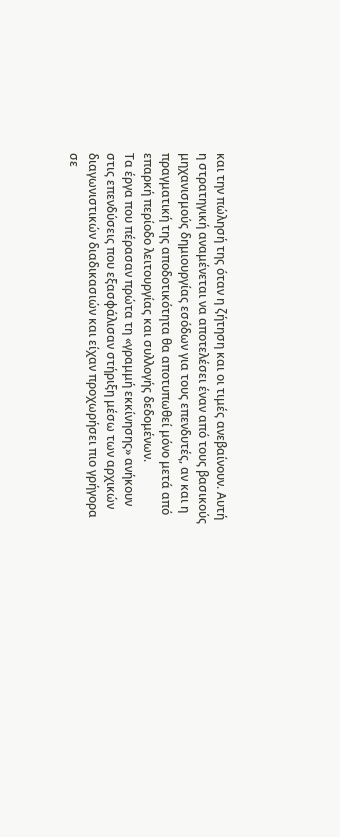και την πώλησή της όταν η ζήτηση και οι τιμές ανεβαίνουν. Αυτή η στρατηγική αναμένεται να αποτελέσει έναν από τους βασικούς μηχανισμούς δημιουργίας εσόδων για τους επενδυτές, αν και η πραγματική της αποδοτικότητα θα αποτυπωθεί μόνο μετά από επαρκή περίοδο λειτουργίας και συλλογής δεδομένων.
Τα έργα που πέρασαν πρώτα τη «γραμμή εκκίνησης» ανήκουν στις επενδύσεις που εξασφάλισαν στήριξη μέσω των αρχικών διαγωνιστικών διαδικασιών και είχαν προχωρήσει πιο γρήγορα σε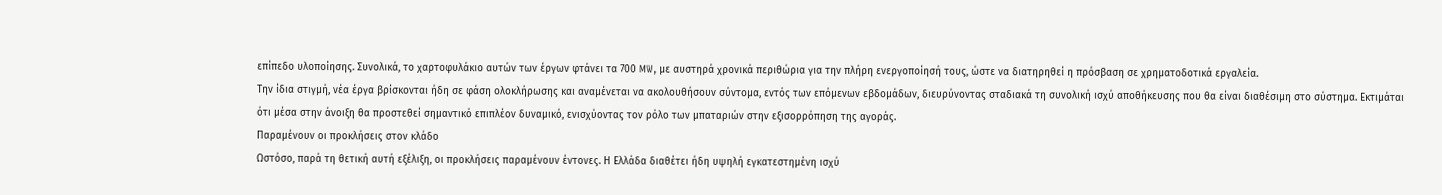επίπεδο υλοποίησης. Συνολικά, το χαρτοφυλάκιο αυτών των έργων φτάνει τα 700 MW, με αυστηρά χρονικά περιθώρια για την πλήρη ενεργοποίησή τους, ώστε να διατηρηθεί η πρόσβαση σε χρηματοδοτικά εργαλεία.
Την ίδια στιγμή, νέα έργα βρίσκονται ήδη σε φάση ολοκλήρωσης και αναμένεται να ακολουθήσουν σύντομα, εντός των επόμενων εβδομάδων, διευρύνοντας σταδιακά τη συνολική ισχύ αποθήκευσης που θα είναι διαθέσιμη στο σύστημα. Εκτιμάται ότι μέσα στην άνοιξη θα προστεθεί σημαντικό επιπλέον δυναμικό, ενισχύοντας τον ρόλο των μπαταριών στην εξισορρόπηση της αγοράς.
Παραμένουν οι προκλήσεις στον κλάδο
Ωστόσο, παρά τη θετική αυτή εξέλιξη, οι προκλήσεις παραμένουν έντονες. Η Ελλάδα διαθέτει ήδη υψηλή εγκατεστημένη ισχύ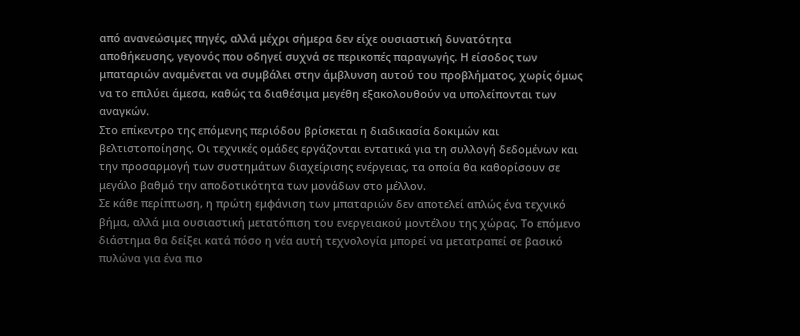από ανανεώσιμες πηγές, αλλά μέχρι σήμερα δεν είχε ουσιαστική δυνατότητα αποθήκευσης, γεγονός που οδηγεί συχνά σε περικοπές παραγωγής. Η είσοδος των μπαταριών αναμένεται να συμβάλει στην άμβλυνση αυτού του προβλήματος, χωρίς όμως να το επιλύει άμεσα, καθώς τα διαθέσιμα μεγέθη εξακολουθούν να υπολείπονται των αναγκών.
Στο επίκεντρο της επόμενης περιόδου βρίσκεται η διαδικασία δοκιμών και βελτιστοποίησης. Οι τεχνικές ομάδες εργάζονται εντατικά για τη συλλογή δεδομένων και την προσαρμογή των συστημάτων διαχείρισης ενέργειας, τα οποία θα καθορίσουν σε μεγάλο βαθμό την αποδοτικότητα των μονάδων στο μέλλον.
Σε κάθε περίπτωση, η πρώτη εμφάνιση των μπαταριών δεν αποτελεί απλώς ένα τεχνικό βήμα, αλλά μια ουσιαστική μετατόπιση του ενεργειακού μοντέλου της χώρας. Το επόμενο διάστημα θα δείξει κατά πόσο η νέα αυτή τεχνολογία μπορεί να μετατραπεί σε βασικό πυλώνα για ένα πιο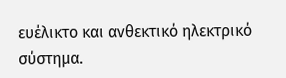ευέλικτο και ανθεκτικό ηλεκτρικό σύστημα.